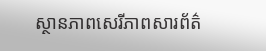ស្ថានភាពសេរីភាពសារព័ត៌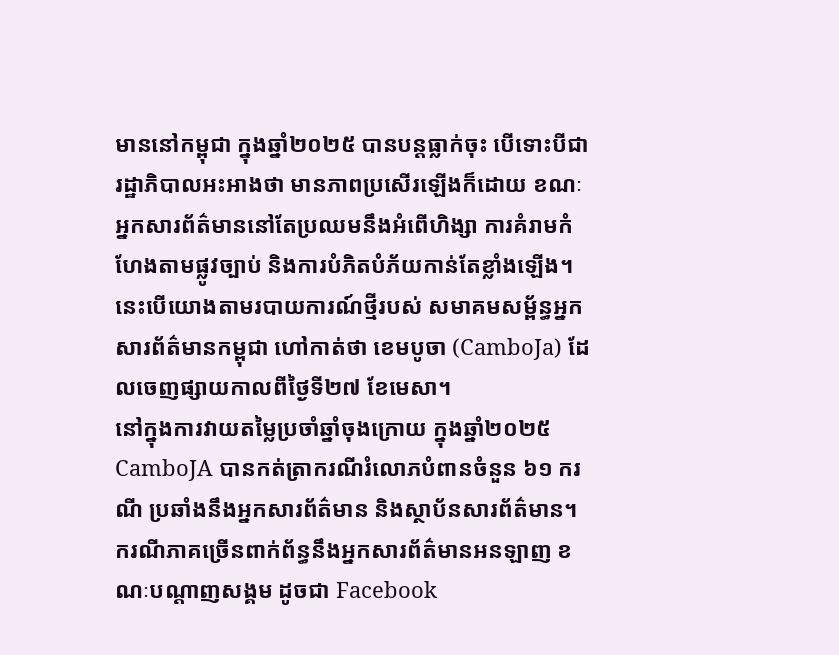មាននៅកម្ពុជា ក្នុងឆ្នាំ២០២៥ បានបន្តធ្លាក់ចុះ បើទោះបីជារដ្ឋាភិបាលអះអាងថា មានភាពប្រសើរឡើងក៏ដោយ ខណៈអ្នកសារព័ត៌មាននៅតែប្រឈមនឹងអំពើហិង្សា ការគំរាមកំហែងតាមផ្លូវច្បាប់ និងការបំភិតបំភ័យកាន់តែខ្លាំងឡើង។ នេះបើយោងតាមរបាយការណ៍ថ្មីរបស់ សមាគមសម្ព័ន្ធអ្នកសារព័ត៌មានកម្ពុជា ហៅកាត់ថា ខេមបូចា (CamboJa) ដែលចេញផ្សាយកាលពីថ្ងៃទី២៧ ខែមេសា។
នៅក្នុងការវាយតម្លៃប្រចាំឆ្នាំចុងក្រោយ ក្នុងឆ្នាំ២០២៥ CamboJA បានកត់ត្រាករណីរំលោភបំពានចំនួន ៦១ ករណី ប្រឆាំងនឹងអ្នកសារព័ត៌មាន និងស្ថាប័នសារព័ត៌មាន។ ករណីភាគច្រើនពាក់ព័ន្ធនឹងអ្នកសារព័ត៌មានអនឡាញ ខណៈបណ្ដាញសង្គម ដូចជា Facebook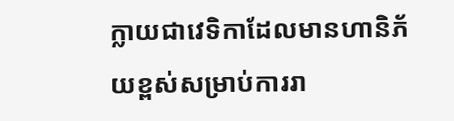ក្លាយជាវេទិកាដែលមានហានិភ័យខ្ពស់សម្រាប់ការរា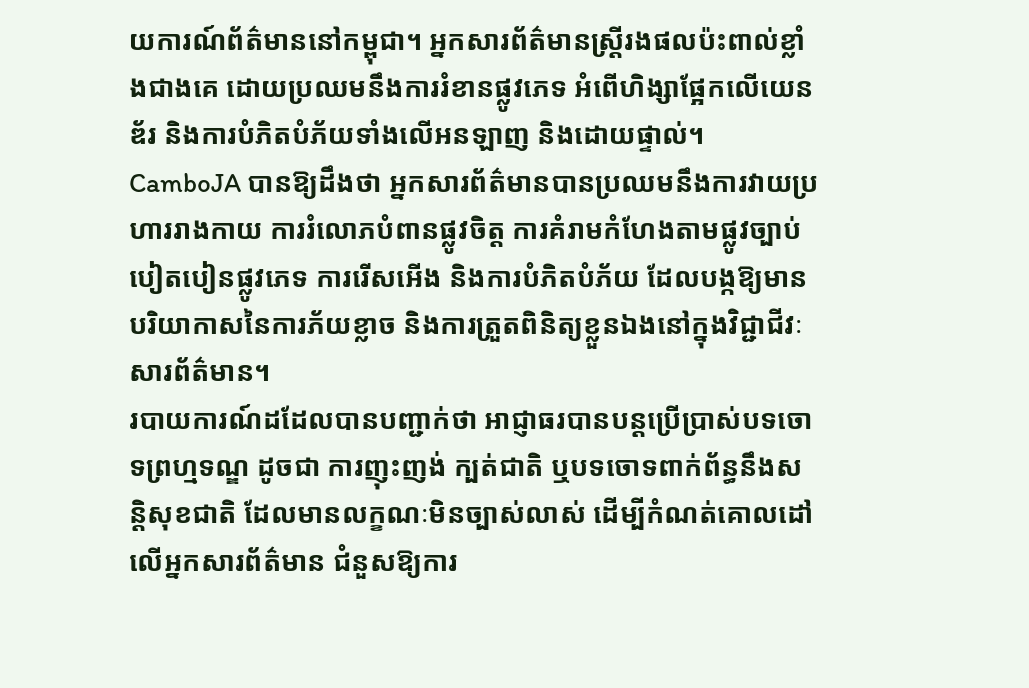យការណ៍ព័ត៌មាននៅកម្ពុជា។ អ្នកសារព័ត៌មានស្ត្រីរងផលប៉ះពាល់ខ្លាំងជាងគេ ដោយប្រឈមនឹងការរំខានផ្លូវភេទ អំពើហិង្សាផ្អែកលើយេនឌ័រ និងការបំភិតបំភ័យទាំងលើអនឡាញ និងដោយផ្ទាល់។
CamboJA បានឱ្យដឹងថា អ្នកសារព័ត៌មានបានប្រឈមនឹងការវាយប្រហាររាងកាយ ការរំលោភបំពានផ្លូវចិត្ត ការគំរាមកំហែងតាមផ្លូវច្បាប់ បៀតបៀនផ្លូវភេទ ការរើសអើង និងការបំភិតបំភ័យ ដែលបង្កឱ្យមានបរិយាកាសនៃការភ័យខ្លាច និងការត្រួតពិនិត្យខ្លួនឯងនៅក្នុងវិជ្ជាជីវៈសារព័ត៌មាន។
របាយការណ៍ដដែលបានបញ្ជាក់ថា អាជ្ញាធរបានបន្តប្រើប្រាស់បទចោទព្រហ្មទណ្ឌ ដូចជា ការញុះញង់ ក្បត់ជាតិ ឬបទចោទពាក់ព័ន្ធនឹងសន្តិសុខជាតិ ដែលមានលក្ខណៈមិនច្បាស់លាស់ ដើម្បីកំណត់គោលដៅលើអ្នកសារព័ត៌មាន ជំនួសឱ្យការ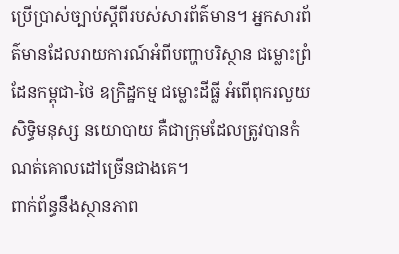ប្រើប្រាស់ច្បាប់ស្ដីពីរបស់សារព័ត៌មាន។ អ្នកសារព័ត៌មានដែលរាយការណ៍អំពីបញ្ហាបរិស្ថាន ជម្លោះព្រំដែនកម្ពុជា-ថៃ ឧក្រិដ្ឋកម្ម ជម្លោះដីធ្លី អំពើពុករលួយ សិទ្ធិមនុស្ស នយោបាយ គឺជាក្រុមដែលត្រូវបានកំណត់គោលដៅច្រើនជាងគេ។
ពាក់ព័ន្ធនឹងស្ថានភាព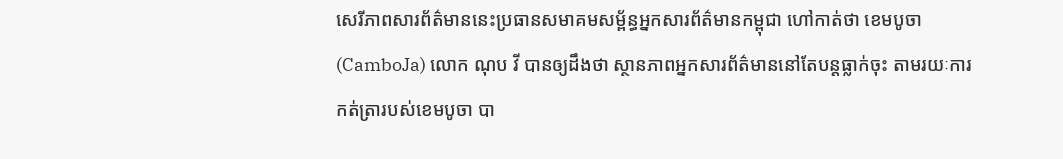សេរីភាពសារព័ត៌មាននេះប្រធានសមាគមសម្ព័ន្ធអ្នកសារព័ត៌មានកម្ពុជា ហៅកាត់ថា ខេមបូចា (CamboJa) លោក ណុប វី បានឲ្យដឹងថា ស្ថានភាពអ្នកសារព័ត៌មាននៅតែបន្តធ្លាក់ចុះ តាមរយៈការកត់ត្រារបស់ខេមបូចា បា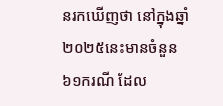នរកឃើញថា នៅក្នុងឆ្នាំ២០២៥នេះមានចំនួន ៦១ករណី ដែល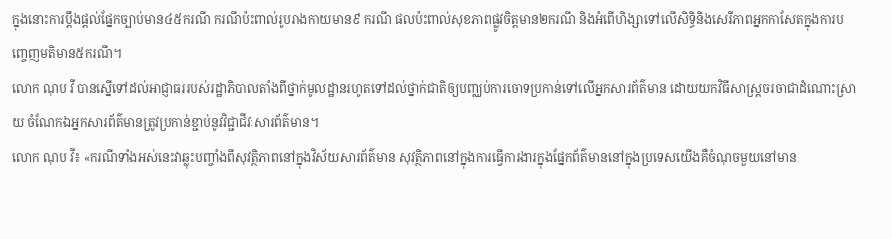ក្នុងនោះការប្តឹងផ្តល់ផ្នែកច្បាប់មាន៤៥ករណី ករណីប៉ះពាល់រូបរាងកាយមាន៩ ករណី ផលប៉ះពាល់សុខភាពផ្លូវចិត្តមាន២ករណី និងអំពើហិង្សាទៅលើសិទ្ធិនិងសេរីភាពអ្នកកាសែតក្នុងការបញ្ចេញមតិមាន៥ករណី។
លោក ណុប វី បានស្នើទៅដល់អាជ្ញាធររបស់រដ្ឋាភិបាលតាំងពីថ្នាក់មូលដ្ឋានរហូតទៅដល់ថ្នាក់ជាតិឲ្យបញ្ឈប់ការចោទប្រកាន់ទៅលើអ្នកសារព័ត៌មាន ដោយយកវិធីសាស្ត្រចរចាជាដំណោះស្រាយ ចំណែកឯអ្នកសារព័ត៌មានត្រូវប្រកាន់ខ្ជាប់នូវវិជ្ជាជីវៈសារព័ត៌មាន។
លោក ណុប វី៖ «ករណីទាំងអស់នេះវាឆ្លុះបញ្ចាំងពីសុវត្ថិភាពនៅក្នុងវិស័យសារព័ត៌មាន សុវត្ថិភាពនៅក្នុងការធ្វើការងារក្នុងផ្នែកព័ត៌មាននៅក្នុងប្រទេសយើងគឺចំណុចមួយនៅមាន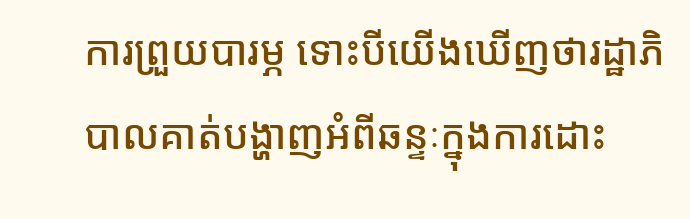ការព្រួយបារម្ភ ទោះបីយើងឃើញថារដ្ឋាភិបាលគាត់បង្ហាញអំពីឆន្ទៈក្នុងការដោះ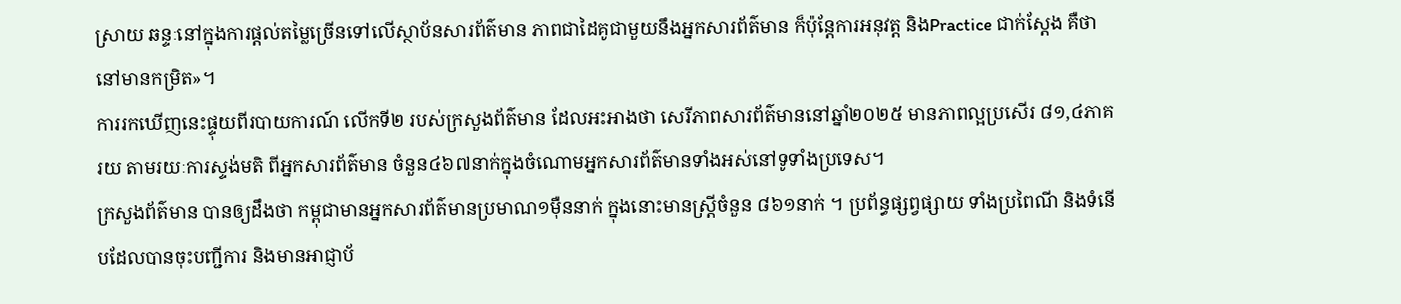ស្រាយ ឆន្ទៈនៅក្នុងការផ្តល់តម្លៃច្រើនទៅលើស្ថាប័នសារព័ត៌មាន ភាពជាដៃគូជាមួយនឹងអ្នកសារព័ត៌មាន ក៏ប៉ុន្តែការអនុវត្ត និងPractice ជាក់ស្តែង គឺថានៅមានកម្រិត»។
ការរកឃើញនេះផ្ទុយពីរបាយការណ៍ លើកទី២ របស់ក្រសួងព័ត៌មាន ដែលអះអាងថា សេរីភាពសារព័ត៌មាននៅឆ្នាំ២០២៥ មានភាពល្អប្រសើរ ៨១,៤ភាគរយ តាមរយៈការស្ទង់មតិ ពីអ្នកសារព័ត៌មាន ចំនួន៤៦៧នាក់ក្នុងចំណោមអ្នកសារព័ត៌មានទាំងអស់នៅទូទាំងប្រទេស។
ក្រសួងព័ត៌មាន បានឲ្យដឹងថា កម្ពុជាមានអ្នកសារព័ត៌មានប្រមាណ១ម៉ឺននាក់ ក្នុងនោះមានស្ត្រីចំនួន ៨៦១នាក់ ។ ប្រព័ន្ធផ្សព្វផ្សាយ ទាំងប្រពៃណី និងទំនើបដែលបានចុះបញ្ជីការ និងមានអាជ្ញាប័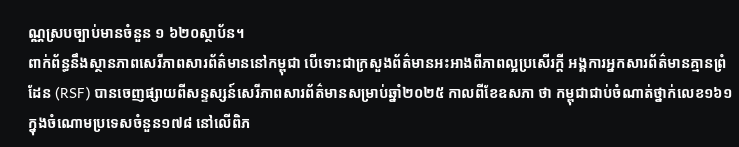ណ្ណស្របច្បាប់មានចំនួន ១ ៦២០ស្ថាប័ន។
ពាក់ព័ន្ធនឹងស្ថានភាពសេរីភាពសារព័ត៌មាននៅកម្ពុជា បើទោះជាក្រសួងព័ត៌មានអះអាងពីភាពល្អប្រសើរក្តី អង្គការអ្នកសារព័ត៌មានគ្មានព្រំដែន (RSF) បានចេញផ្សាយពីសន្ទស្សន៍សេរីភាពសារព័ត៌មានសម្រាប់ឆ្នាំ២០២៥ កាលពីខែឧសភា ថា កម្ពុជាជាប់ចំណាត់ថ្នាក់លេខ១៦១ ក្នុងចំណោមប្រទេសចំនួន១៧៨ នៅលើពិភ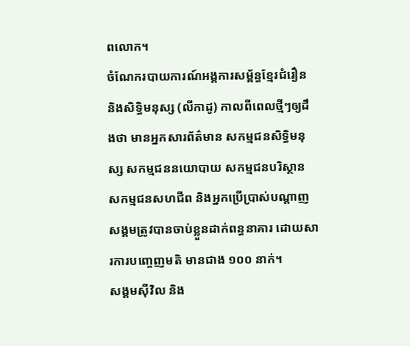ពលោក។
ចំណែករបាយការណ៍អង្គការសម្ព័ន្ធខ្មែរជំរឿន និងសិទ្ធិមនុស្ស (លីកាដូ) កាលពីពេលថ្មីៗឲ្យដឹងថា មានអ្នកសារព័ត៌មាន សកម្មជនសិទ្ធិមនុស្ស សកម្មជននយោបាយ សកម្មជនបរិស្ថាន សកម្មជនសហជីព និងអ្នកប្រើប្រាស់បណ្ដាញសង្គមត្រូវបានចាប់ខ្លួនដាក់ពន្ធនាគារ ដោយសារការបញ្ចេញមតិ មានជាង ១០០ នាក់។
សង្គមស៊ីវិល និង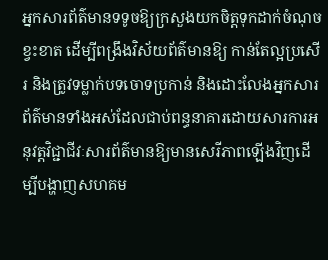អ្នកសារព័ត៌មានទទូចឱ្យក្រសួងយកចិត្តទុកដាក់ចំណុចខ្វះខាត ដើម្បីពង្រឹងវិស័យព័ត៌មានឱ្យ កាន់តែល្អប្រសើរ និងត្រូវទម្លាក់បទចោទប្រកាន់ និងដោះលែងអ្នកសារព័ត៌មានទាំងអស់ដែលជាប់ពន្ធនាគារដោយសារការអនុវត្តវិជ្ជាជីវៈសារព័ត៌មានឱ្យមានសេរីភាពឡើងវិញដើម្បីបង្ហាញសហគម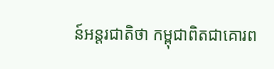ន៍អន្តរជាតិថា កម្ពុជាពិតជាគោរព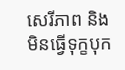សេរីភាព និងមិនធ្វើទុក្ខបុក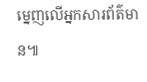ម្នេញលើអ្នកសារព័ត៌មាន៕